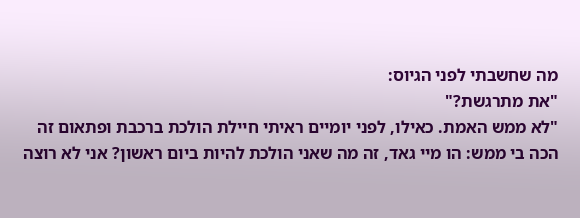מה שחשבתי לפני הגיוס:
"את מתרגשת?"
"לא ממש האמת. כאילו, לפני יומיים ראיתי חיילת הולכת ברכבת ופתאום זה הכה בי ממש: הו מיי גאד, זה מה שאני הולכת להיות ביום ראשון? אני לא רוצה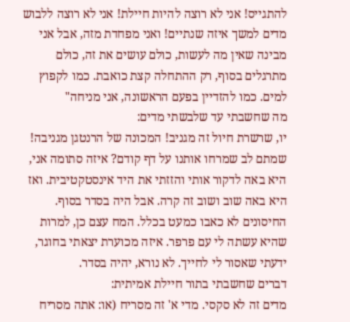להתגייס! אני לא רוצה להיות חיילת! אני לא רוצה ללבוש מדים למשך איזה שנתיים! ואני מפחדת מזה, אבל אני מבינה שאין מה לעשות, כולם עושים את זה, כולם מתרגלים בסוף, רק ההתחלה קצת כואבת. כמו לקפוץ למים. כמו להזדיין בפעם הראשונה, אני מניחה"
מה שחשבתי עד שלבשתי מדים:
יו, שרשרת חיול זה מגניב! המכונה של הרנטגן מגניבה! שמתם לב שמרחו אותנו על דף קודם? איזה סתומה אני, היא באה לדקור אותי והזזתי את היד אינסטקטיבית. ואז היא באה שוב ושוב זה קרה. אבל היה בסדר בסוף. החיסונים לא כאבו כמעט בכלל. המח עצם כן, למרות שהיא עשתה לי עם פרפר. איזה מכוערת יצאתי בחוגר, ידעתי שאסור לי לחייך. לא נורא, יהיה בסדר.
דברים שחשבתי בתור חיילת אמיתית:
מדים זה לא סקסי. מדי א' זה מסריח (או: אתה מסריח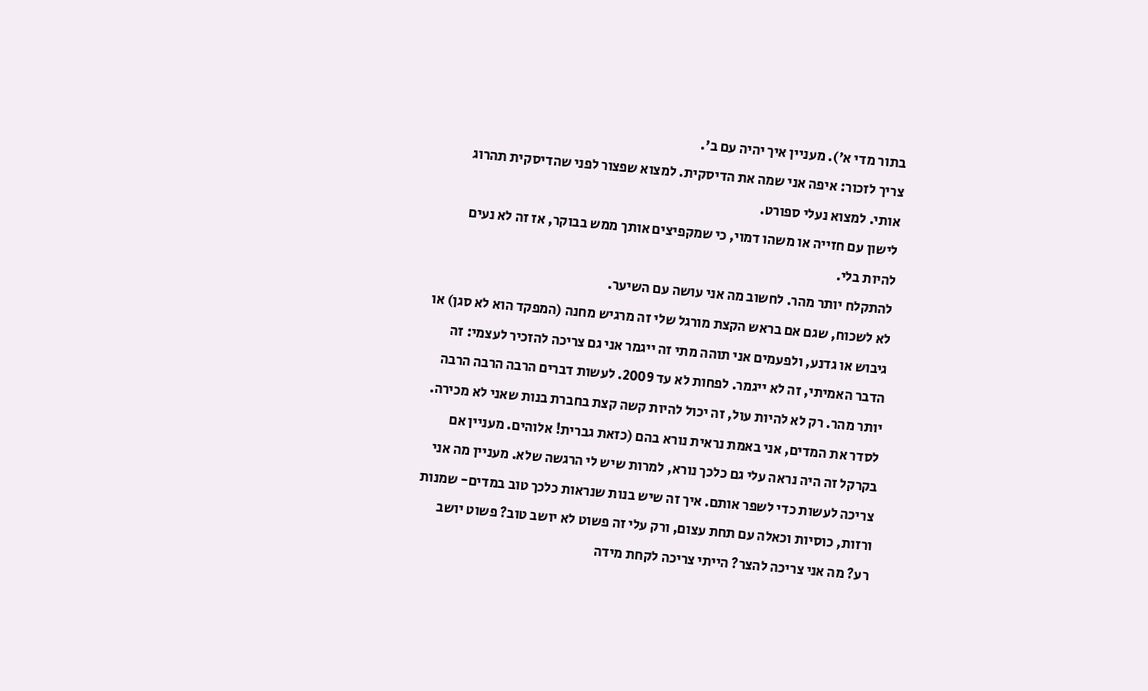בתור מדי א'). מעניין איך יהיה עם ב'.
צריך לזכור: איפה אני שמה את הדיסקית. למצוא שפצור לפני שהדיסקית תהרוג אותי. למצוא נעלי ספורט.
לישון עם חזייה או משהו דמוי, כי שמקפיצים אותך ממש בבוקר, אז זה לא נעים להיות בלי.
להתקלח יותר מהר. לחשוב מה אני עושה עם השיער.
לא לשכוח, שגם אם בראש הקצת מורגל שלי זה מרגיש מחנה (המפקד הוא לא סגן) או גיבוש או גדנע, ולפעמים אני תוהה מתי זה ייגמר אני גם צריכה להזכיר לעצמי: זה הדבר האמיתי, זה לא ייגמר. לפחות לא עד 2009. לעשות דברים הרבה הרבה הרבה יותר מהר. רק לא להיות עול, זה יכול להיות קשה קצת בחברת בנות שאני לא מכירה. לסדר את המדים, אני באמת נראית נורא בהם (כזאת גברית! אלוהים. מעניין אם בקרקל זה היה נראה עלי גם כלכך נורא, למרות שיש לי הרגשה שלא. מעניין מה אני צריכה לעשות כדי לשפר אותם. איך זה שיש בנות שנראות כלכך טוב במדים- שמנות ורזות, כוסיות וכאלה עם תחת עצום, ורק עלי זה פשוט לא יושב טוב? פשוט יושב רע? מה אני צריכה להצר? הייתי צריכה לקחת מידה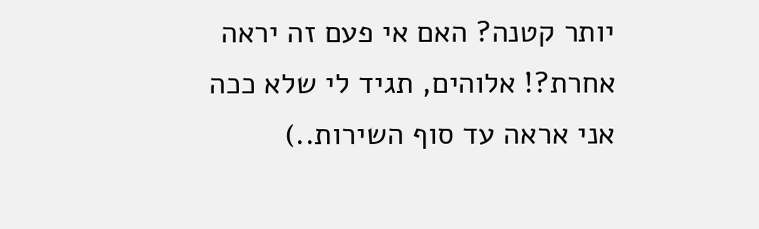יותר קטנה? האם אי פעם זה יראה אחרת?! אלוהים, תגיד לי שלא ככה אני אראה עד סוף השירות..)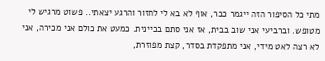מתי כל הסיפור הזה ייגמר כבר, אוף לא בא לי לחזור והרגע יצאתי.. פשוט מרגיש לי מטופש. וברביעי אני שוב בבית, אז אני סתם בכיינית. כמעט את כולם אני מכירה, אני לא רצה לאט מידי, אני מתפקדת בסדר, קצת מפוזרת,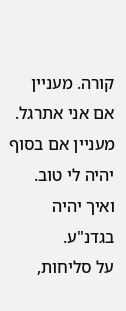קורה. מעניין אם אני אתרגל. מעניין אם בסוף יהיה לי טוב. ואיך יהיה בגדנ"ע.
על סליחות,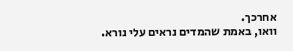אחרכך.
וואו, באמת שהמדים נראים עלי נורא.